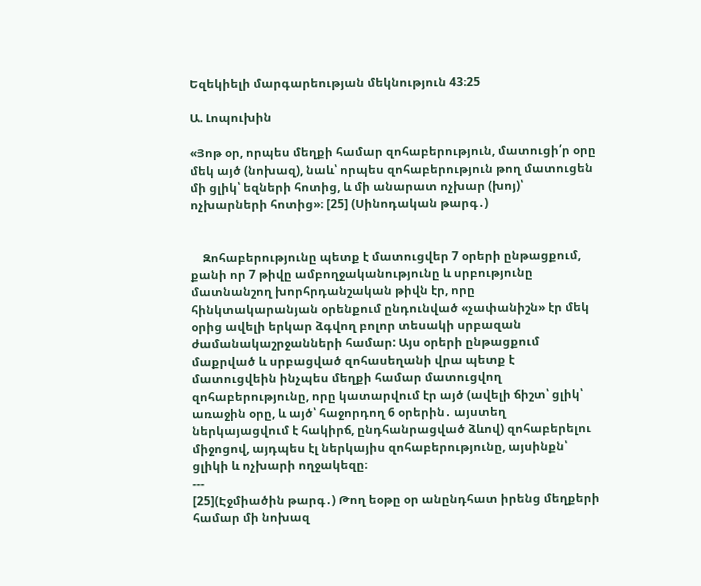Եզեկիելի մարգարեության մեկնություն 43։25

Ա. Լոպուխին

«Յոթ օր, որպես մեղքի համար զոհաբերություն, մատուցի՛ր օրը մեկ այծ (նոխազ), նաև՝ որպես զոհաբերություն թող մատուցեն մի ցլիկ՝ եզների հոտից, և մի անարատ ոչխար (խոյ)՝ ոչխարների հոտից»։ [25] (Սինոդական թարգ․)


    Զոհաբերությունը պետք է մատուցվեր 7 օրերի ընթացքում, քանի որ 7 թիվը ամբողջականությունը և սրբությունը մատնանշող խորհրդանշական թիվն էր, որը հինկտակարանյան օրենքում ընդունված «չափանիշն» էր մեկ օրից ավելի երկար ձգվող բոլոր տեսակի սրբազան ժամանակաշրջանների համար: Այս օրերի ընթացքում մաքրված և սրբացված զոհասեղանի վրա պետք է մատուցվեին ինչպես մեղքի համար մատուցվող զոհաբերությունը, որը կատարվում էր այծ (ավելի ճիշտ՝ ցլիկ՝ առաջին օրը, և այծ՝ հաջորդող 6 օրերին․ այստեղ ներկայացվում է հակիրճ, ընդհանրացված ձևով) զոհաբերելու միջոցով, այդպես էլ ներկայիս զոհաբերությունը, այսինքն՝ ցլիկի և ոչխարի ողջակեզը։
---
[25](Էջմիածին թարգ․) Թող եօթը օր անընդհատ իրենց մեղքերի համար մի նոխազ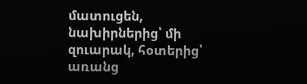մատուցեն, նախիրներից՝ մի զուարակ, հօտերից՝ առանց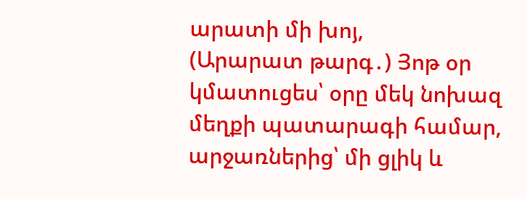արատի մի խոյ,
(Արարատ թարգ․) Յոթ օր կմատուցես՝ օրը մեկ նոխազ մեղքի պատարագի համար, արջառներից՝ մի ցլիկ և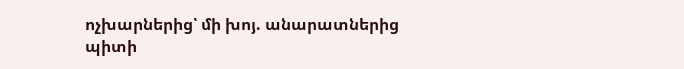ոչխարներից՝ մի խոյ. անարատներից պիտի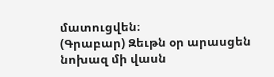մատուցվեն։
(Գրաբար) Զեւթն օր արասցեն նոխազ մի վասն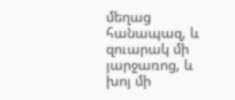մեղաց հանապազ, և զուարակ մի յարջառոց, և խոյ մի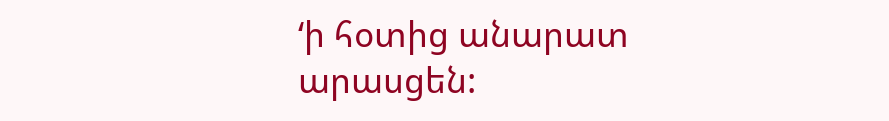‘ի հօտից անարատ արասցեն: